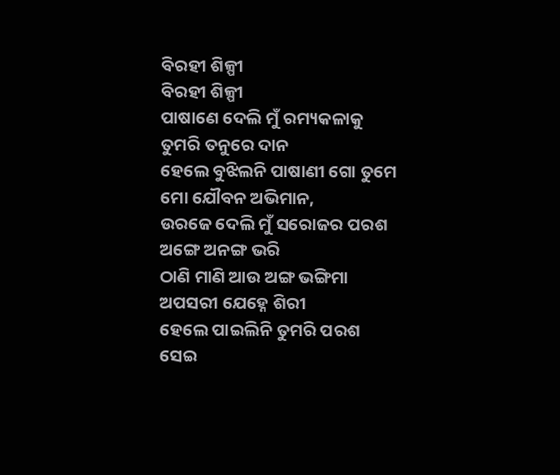ବିରହୀ ଶିଳ୍ପୀ
ବିରହୀ ଶିଳ୍ପୀ
ପାଷାଣେ ଦେଲି ମୁଁ ରମ୍ୟକଳାକୁ
ତୁମରି ତନୁରେ ଦାନ
ହେଲେ ବୁଝିଲନି ପାଷାଣୀ ଗୋ ତୁମେ
ମୋ ଯୌବନ ଅଭିମାନ,
ଉରଜେ ଦେଲି ମୁଁ ସରୋଜର ପରଶ
ଅଙ୍ଗେ ଅନଙ୍ଗ ଭରି
ଠାଣି ମାଣି ଆଉ ଅଙ୍ଗ ଭଙ୍ଗିମା
ଅପସରୀ ଯେହ୍ନେ ଶିରୀ
ହେଲେ ପାଇଲିନି ତୁମରି ପରଶ
ସେଇ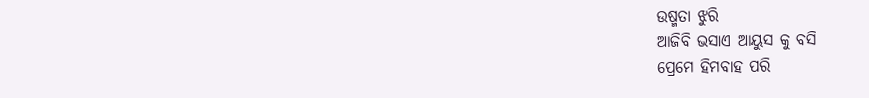ଉଷ୍ମତା ଝୁରି
ଆଜିବି ଭସାଏ ଆୟୁସ କୁ ବସି
ପ୍ରେମେ ହିମବାହ ପରି